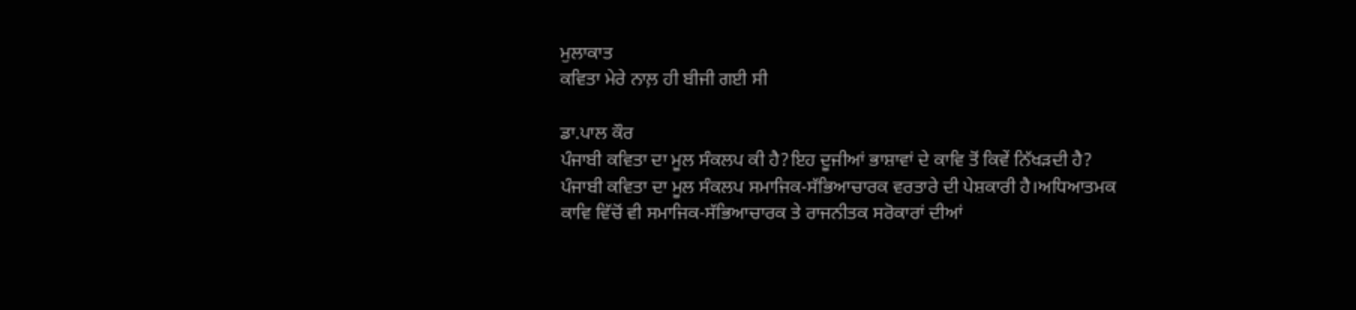ਮੁਲਾਕਾਤ
ਕਵਿਤਾ ਮੇਰੇ ਨਾਲ਼ ਹੀ ਬੀਜੀ ਗਈ ਸੀ

ਡਾ.ਪਾਲ ਕੌਰ
ਪੰਜਾਬੀ ਕਵਿਤਾ ਦਾ ਮੂਲ ਸੰਕਲਪ ਕੀ ਹੈ?ਇਹ ਦੂਜੀਆਂ ਭਾਸ਼ਾਵਾਂ ਦੇ ਕਾਵਿ ਤੋਂ ਕਿਵੇਂ ਨਿੱਖੜਦੀ ਹੈ?
ਪੰਜਾਬੀ ਕਵਿਤਾ ਦਾ ਮੂਲ ਸੰਕਲਪ ਸਮਾਜਿਕ-ਸੱਭਿਆਚਾਰਕ ਵਰਤਾਰੇ ਦੀ ਪੇਸ਼ਕਾਰੀ ਹੈ।ਅਧਿਆਤਮਕ ਕਾਵਿ ਵਿੱਚੋਂ ਵੀ ਸਮਾਜਿਕ-ਸੱਭਿਆਚਾਰਕ ਤੇ ਰਾਜਨੀਤਕ ਸਰੋਕਾਰਾਂ ਦੀਆਂ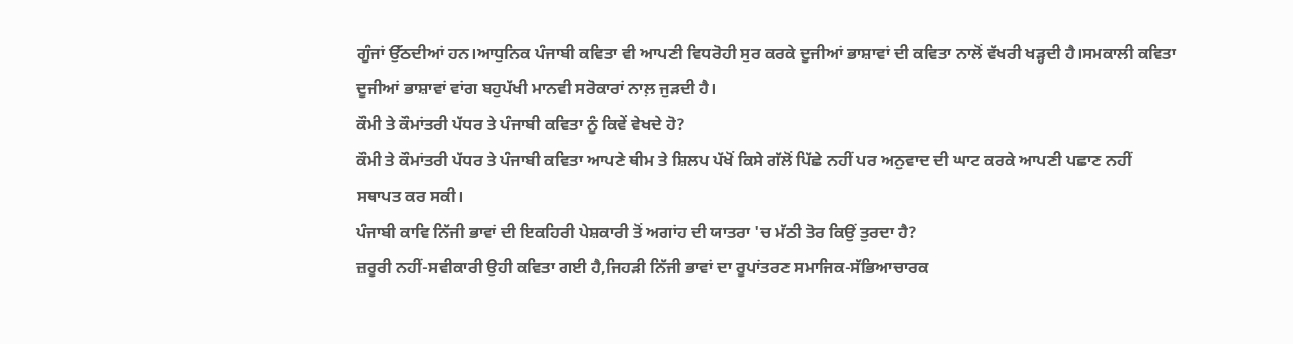ਗੂੰਜਾਂ ਉੱਠਦੀਆਂ ਹਨ।ਆਧੁਨਿਕ ਪੰਜਾਬੀ ਕਵਿਤਾ ਵੀ ਆਪਣੀ ਵਿਧਰੋਹੀ ਸੁਰ ਕਰਕੇ ਦੂਜੀਆਂ ਭਾਸ਼ਾਵਾਂ ਦੀ ਕਵਿਤਾ ਨਾਲੋਂ ਵੱਖਰੀ ਖੜ੍ਹਦੀ ਹੈ।ਸਮਕਾਲੀ ਕਵਿਤਾ ਦੂਜੀਆਂ ਭਾਸ਼ਾਵਾਂ ਵਾਂਗ ਬਹੁਪੱਖੀ ਮਾਨਵੀ ਸਰੋਕਾਰਾਂ ਨਾਲ਼ ਜੁੜਦੀ ਹੈ।
ਕੌਮੀ ਤੇ ਕੌਮਾਂਤਰੀ ਪੱਧਰ ਤੇ ਪੰਜਾਬੀ ਕਵਿਤਾ ਨੂੰ ਕਿਵੇਂ ਵੇਖਦੇ ਹੋ?
ਕੌਮੀ ਤੇ ਕੌਮਾਂਤਰੀ ਪੱਧਰ ਤੇ ਪੰਜਾਬੀ ਕਵਿਤਾ ਆਪਣੇ ਥੀਮ ਤੇ ਸ਼ਿਲਪ ਪੱਖੋਂ ਕਿਸੇ ਗੱਲੋਂ ਪਿੱਛੇ ਨਹੀਂ ਪਰ ਅਨੁਵਾਦ ਦੀ ਘਾਟ ਕਰਕੇ ਆਪਣੀ ਪਛਾਣ ਨਹੀਂ ਸਥਾਪਤ ਕਰ ਸਕੀ।
ਪੰਜਾਬੀ ਕਾਵਿ ਨਿੱਜੀ ਭਾਵਾਂ ਦੀ ਇਕਹਿਰੀ ਪੇਸ਼ਕਾਰੀ ਤੋਂ ਅਗਾਂਹ ਦੀ ਯਾਤਰਾ 'ਚ ਮੱਠੀ ਤੋਰ ਕਿਉਂ ਤੁਰਦਾ ਹੈ?
ਜ਼ਰੂਰੀ ਨਹੀਂ-ਸਵੀਕਾਰੀ ਉਹੀ ਕਵਿਤਾ ਗਈ ਹੈ,ਜਿਹੜੀ ਨਿੱਜੀ ਭਾਵਾਂ ਦਾ ਰੂਪਾਂਤਰਣ ਸਮਾਜਿਕ-ਸੱਭਿਆਚਾਰਕ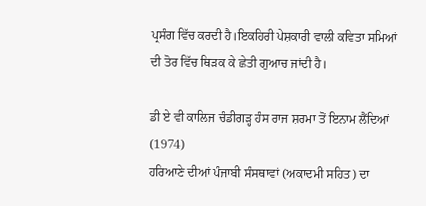ਪ੍ਰਸੰਗ ਵਿੱਚ ਕਰਦੀ ਹੈ।ਇਕਹਿਰੀ ਪੇਸ਼ਕਾਰੀ ਵਾਲੀ ਕਵਿਤਾ ਸਮਿਆਂ ਦੀ ਤੋਰ ਵਿੱਚ ਥਿੜਕ ਕੇ ਛੇਤੀ ਗੁਆਚ ਜਾਂਦੀ ਹੈ।

ਡੀ ਏ ਵੀ ਕਾਲਿਜ ਚੰਡੀਗੜ੍ਹ ਹੰਸ ਰਾਜ ਸ਼ਰਮਾ ਤੋਂ ਇਨਾਮ ਲੈਂਦਿਆਂ (1974)
ਹਰਿਆਣੇ ਦੀਆਂ ਪੰਜਾਬੀ ਸੰਸਥਾਵਾਂ (ਅਕਾਦਮੀ ਸਹਿਤ) ਦਾ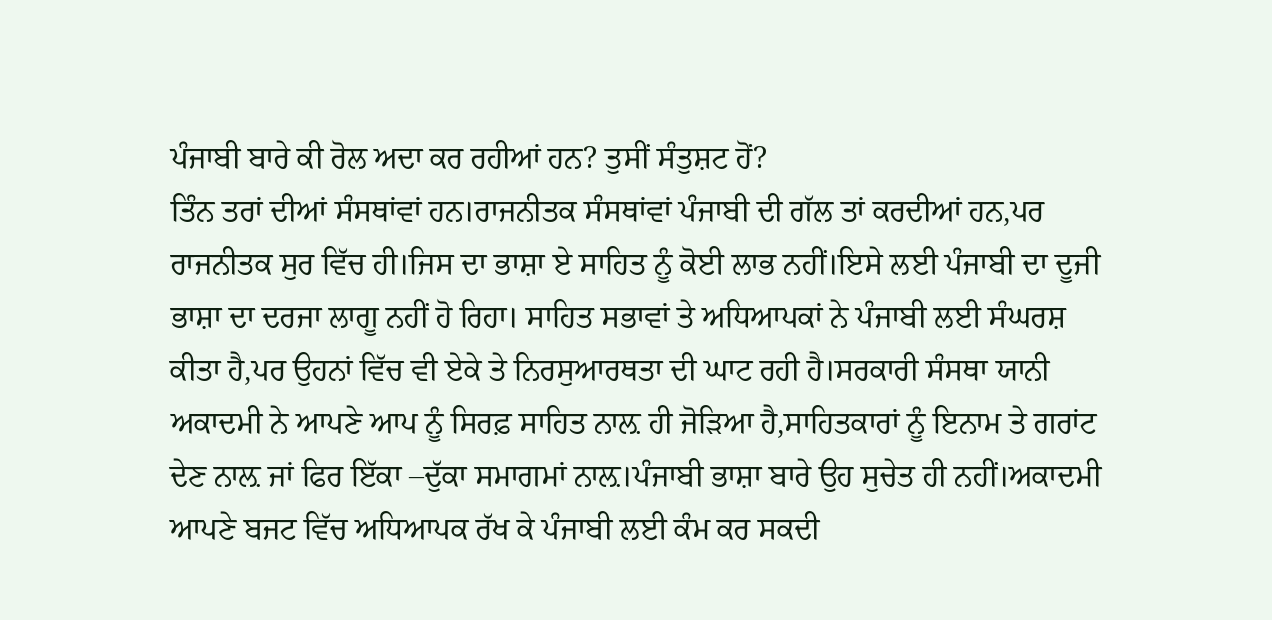ਪੰਜਾਬੀ ਬਾਰੇ ਕੀ ਰੋਲ ਅਦਾ ਕਰ ਰਹੀਆਂ ਹਨ? ਤੁਸੀਂ ਸੰਤੁਸ਼ਟ ਹੋਂ?
ਤਿੰਨ ਤਰਾਂ ਦੀਆਂ ਸੰਸਥਾਂਵਾਂ ਹਨ।ਰਾਜਨੀਤਕ ਸੰਸਥਾਂਵਾਂ ਪੰਜਾਬੀ ਦੀ ਗੱਲ ਤਾਂ ਕਰਦੀਆਂ ਹਨ,ਪਰ ਰਾਜਨੀਤਕ ਸੁਰ ਵਿੱਚ ਹੀ।ਜਿਸ ਦਾ ਭਾਸ਼ਾ ਏ ਸਾਹਿਤ ਨੂੰ ਕੋਈ ਲਾਭ ਨਹੀਂ।ਇਸੇ ਲਈ ਪੰਜਾਬੀ ਦਾ ਦੂਜੀ ਭਾਸ਼ਾ ਦਾ ਦਰਜਾ ਲਾਗੂ ਨਹੀਂ ਹੋ ਰਿਹਾ। ਸਾਹਿਤ ਸਭਾਵਾਂ ਤੇ ਅਧਿਆਪਕਾਂ ਨੇ ਪੰਜਾਬੀ ਲਈ ਸੰਘਰਸ਼ ਕੀਤਾ ਹੈ,ਪਰ ਉਹਨਾਂ ਵਿੱਚ ਵੀ ਏਕੇ ਤੇ ਨਿਰਸੁਆਰਥਤਾ ਦੀ ਘਾਟ ਰਹੀ ਹੈ।ਸਰਕਾਰੀ ਸੰਸਥਾ ਯਾਨੀ ਅਕਾਦਮੀ ਨੇ ਆਪਣੇ ਆਪ ਨੂੰ ਸਿਰਫ਼ ਸਾਹਿਤ ਨਾਲ਼ ਹੀ ਜੋੜਿਆ ਹੈ,ਸਾਹਿਤਕਾਰਾਂ ਨੂੰ ਇਨਾਮ ਤੇ ਗਰਾਂਟ ਦੇਣ ਨਾਲ਼ ਜਾਂ ਫਿਰ ਇੱਕਾ –ਦੁੱਕਾ ਸਮਾਗਮਾਂ ਨਾਲ਼।ਪੰਜਾਬੀ ਭਾਸ਼ਾ ਬਾਰੇ ਉਹ ਸੁਚੇਤ ਹੀ ਨਹੀਂ।ਅਕਾਦਮੀ ਆਪਣੇ ਬਜਟ ਵਿੱਚ ਅਧਿਆਪਕ ਰੱਖ ਕੇ ਪੰਜਾਬੀ ਲਈ ਕੰਮ ਕਰ ਸਕਦੀ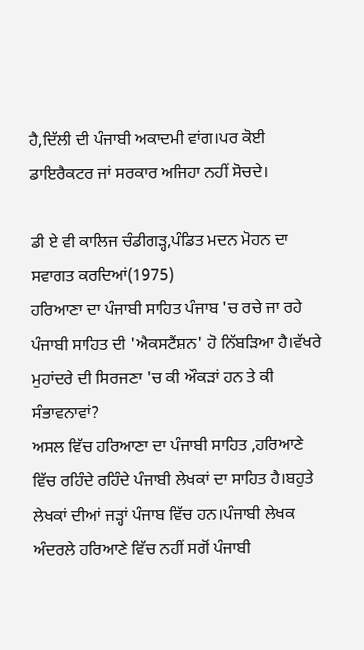ਹੈ,ਦਿੱਲੀ ਦੀ ਪੰਜਾਬੀ ਅਕਾਦਮੀ ਵਾਂਗ।ਪਰ ਕੋਈ ਡਾਇਰੈਕਟਰ ਜਾਂ ਸਰਕਾਰ ਅਜਿਹਾ ਨਹੀਂ ਸੋਚਦੇ।

ਡੀ ਏ ਵੀ ਕਾਲਿਜ ਚੰਡੀਗੜ੍ਹ,ਪੰਡਿਤ ਮਦਨ ਮੋਹਨ ਦਾ ਸਵਾਗਤ ਕਰਦਿਆਂ(1975)
ਹਰਿਆਣਾ ਦਾ ਪੰਜਾਬੀ ਸਾਹਿਤ ਪੰਜਾਬ 'ਚ ਰਚੇ ਜਾ ਰਹੇ ਪੰਜਾਬੀ ਸਾਹਿਤ ਦੀ 'ਐਕਸਟੈਂਸ਼ਨ' ਹੋ ਨਿੱਬੜਿਆ ਹੈ।ਵੱਖਰੇ ਮੁਹਾਂਦਰੇ ਦੀ ਸਿਰਜਣਾ 'ਚ ਕੀ ਔਕੜਾਂ ਹਨ ਤੇ ਕੀ ਸੰਭਾਵਨਾਵਾਂ?
ਅਸਲ ਵਿੱਚ ਹਰਿਆਣਾ ਦਾ ਪੰਜਾਬੀ ਸਾਹਿਤ ,ਹਰਿਆਣੇ ਵਿੱਚ ਰਹਿੰਦੇ ਰਹਿੰਦੇ ਪੰਜਾਬੀ ਲੇਖਕਾਂ ਦਾ ਸਾਹਿਤ ਹੈ।ਬਹੁਤੇ ਲੇਖਕਾਂ ਦੀਆਂ ਜੜ੍ਹਾਂ ਪੰਜਾਬ ਵਿੱਚ ਹਨ।ਪੰਜਾਬੀ ਲੇਖਕ ਅੰਦਰਲੇ ਹਰਿਆਣੇ ਵਿੱਚ ਨਹੀਂ ਸਗੋਂ ਪੰਜਾਬੀ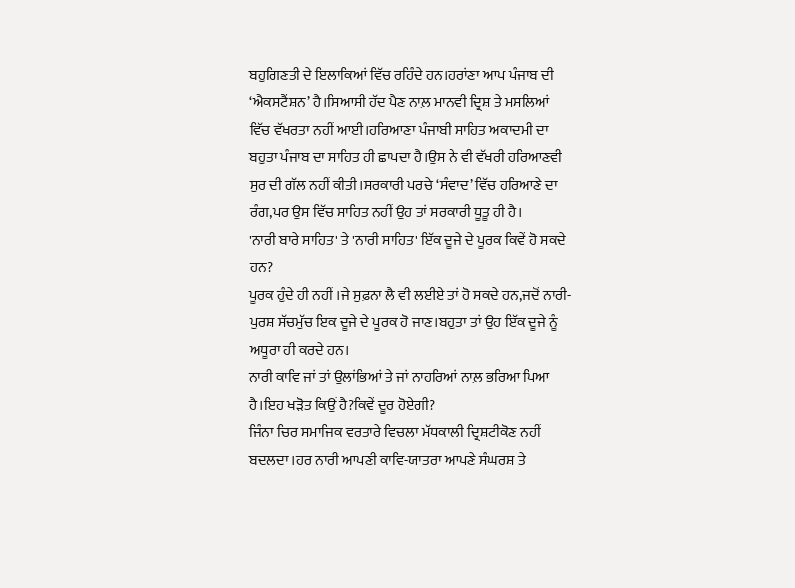ਬਹੁਗਿਣਤੀ ਦੇ ਇਲਾਕਿਆਂ ਵਿੱਚ ਰਹਿੰਦੇ ਹਨ।ਹਰਾਂਣਾ ਆਪ ਪੰਜਾਬ ਦੀ ‘ਐਕਸਟੈਂਸ਼ਨ’ ਹੈ।ਸਿਆਸੀ ਹੱਦ ਪੈਣ ਨਾਲ਼ ਮਾਨਵੀ ਦ੍ਰਿਸ਼ ਤੇ ਮਸਲਿਆਂ ਵਿੱਚ ਵੱਖਰਤਾ ਨਹੀਂ ਆਈ।ਹਰਿਆਣਾ ਪੰਜਾਬੀ ਸਾਹਿਤ ਅਕਾਦਮੀ ਦਾ ਬਹੁਤਾ ਪੰਜਾਬ ਦਾ ਸਾਹਿਤ ਹੀ ਛਾਪਦਾ ਹੈ।ਉਸ ਨੇ ਵੀ ਵੱਖਰੀ ਹਰਿਆਣਵੀ ਸੁਰ ਦੀ ਗੱਲ ਨਹੀਂ ਕੀਤੀ।ਸਰਕਾਰੀ ਪਰਚੇ ‘ਸੰਵਾਦ’ ਵਿੱਚ ਹਰਿਆਣੇ ਦਾ ਰੰਗ,ਪਰ ਉਸ ਵਿੱਚ ਸਾਹਿਤ ਨਹੀਂ ਉਹ ਤਾਂ ਸਰਕਾਰੀ ਧੂਤੂ ਹੀ ਹੈ।
'ਨਾਰੀ ਬਾਰੇ ਸਾਹਿਤ' ਤੇ 'ਨਾਰੀ ਸਾਹਿਤ' ਇੱਕ ਦੂਜੇ ਦੇ ਪੂਰਕ ਕਿਵੇਂ ਹੋ ਸਕਦੇ ਹਨ?
ਪੂਰਕ ਹੁੰਦੇ ਹੀ ਨਹੀਂ ।ਜੇ ਸੁਫ਼ਨਾ ਲੈ ਵੀ ਲਈਏ ਤਾਂ ਹੋ ਸਕਦੇ ਹਨ,ਜਦੋਂ ਨਾਰੀ-ਪੁਰਸ਼ ਸੱਚਮੁੱਚ ਇਕ ਦੂਜੇ ਦੇ ਪੂਰਕ ਹੋ ਜਾਣ।ਬਹੁਤਾ ਤਾਂ ਉਹ ਇੱਕ ਦੂਜੇ ਨੂੰ ਅਧੂਰਾ ਹੀ ਕਰਦੇ ਹਨ।
ਨਾਰੀ ਕਾਵਿ ਜਾਂ ਤਾਂ ਉਲਾਂਭਿਆਂ ਤੇ ਜਾਂ ਨਾਹਰਿਆਂ ਨਾਲ਼ ਭਰਿਆ ਪਿਆ ਹੈ।ਇਹ ਖੜੋਤ ਕਿਉਂ ਹੈ?ਕਿਵੇਂ ਦੂਰ ਹੋਏਗੀ?
ਜਿੰਨਾ ਚਿਰ ਸਮਾਜਿਕ ਵਰਤਾਰੇ ਵਿਚਲਾ ਮੱਧਕਾਲੀ ਦ੍ਰਿਸ਼ਟੀਕੋਣ ਨਹੀਂ ਬਦਲਦਾ।ਹਰ ਨਾਰੀ ਆਪਣੀ ਕਾਵਿ-ਯਾਤਰਾ ਆਪਣੇ ਸੰਘਰਸ਼ ਤੇ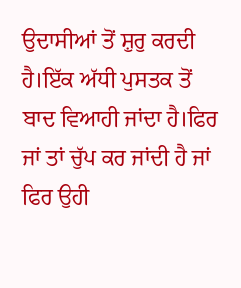ਉਦਾਸੀਆਂ ਤੋਂ ਸ਼ੁਰੁ ਕਰਦੀ ਹੈ।ਇੱਕ ਅੱਧੀ ਪੁਸਤਕ ਤੋਂ ਬਾਦ ਵਿਆਹੀ ਜਾਂਦਾ ਹੈ।ਫਿਰ ਜਾਂ ਤਾਂ ਚੁੱਪ ਕਰ ਜਾਂਦੀ ਹੈ ਜਾਂ ਫਿਰ ਉਹੀ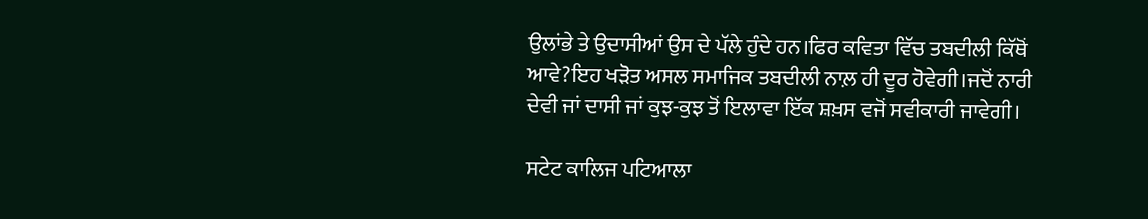ਉਲਾਂਭੇ ਤੇ ਉਦਾਸੀਆਂ ਉਸ ਦੇ ਪੱਲੇ ਹੁੰਦੇ ਹਨ।ਫਿਰ ਕਵਿਤਾ ਵਿੱਚ ਤਬਦੀਲੀ ਕਿੱਥੋਂ ਆਵੇ?ਇਹ ਖੜੋਤ ਅਸਲ ਸਮਾਜਿਕ ਤਬਦੀਲੀ ਨਾਲ਼ ਹੀ ਦੂਰ ਹੋਵੇਗੀ।ਜਦੋਂ ਨਾਰੀ ਦੇਵੀ ਜਾਂ ਦਾਸੀ ਜਾਂ ਕੁਝ-ਕੁਝ ਤੋਂ ਇਲਾਵਾ ਇੱਕ ਸ਼ਖ਼ਸ ਵਜੋਂ ਸਵੀਕਾਰੀ ਜਾਵੇਗੀ।

ਸਟੇਟ ਕਾਲਿਜ ਪਟਿਆਲਾ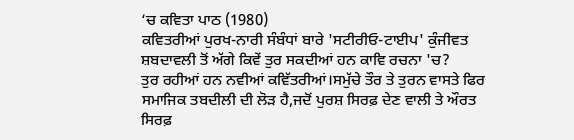‘ਚ ਕਵਿਤਾ ਪਾਠ (1980)
ਕਵਿਤਰੀਆਂ ਪੁਰਖ-ਨਾਰੀ ਸੰਬੰਧਾਂ ਬਾਰੇ 'ਸਟੀਰੀਓ-ਟਾਈਪ' ਕੁੰਜੀਵਤ ਸ਼ਬਦਾਵਲੀ ਤੋਂ ਅੱਗੇ ਕਿਵੇਂ ਤੁਰ ਸਕਦੀਆਂ ਹਨ ਕਾਵਿ ਰਚਨਾ 'ਚ?
ਤੁਰ ਰਹੀਆਂ ਹਨ ਨਵੀਆਂ ਕਵਿੱਤਰੀਆਂ।ਸਮੁੱਚੇ ਤੌਰ ਤੇ ਤੁਰਨ ਵਾਸਤੇ ਫਿਰ ਸਮਾਜਿਕ ਤਬਦੀਲੀ ਦੀ ਲੋੜ ਹੈ,ਜਦੋਂ ਪੁਰਸ਼ ਸਿਰਫ਼ ਦੇਣ ਵਾਲੀ ਤੇ ਔਰਤ ਸਿਰਫ਼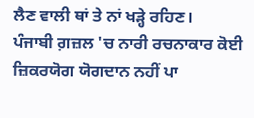ਲੈਣ ਵਾਲੀ ਥਾਂ ਤੇ ਨਾਂ ਖੜ੍ਹੇ ਰਹਿਣ।
ਪੰਜਾਬੀ ਗ਼ਜ਼ਲ 'ਚ ਨਾਰੀ ਰਚਨਾਕਾਰ ਕੋਈ ਜ਼ਿਕਰਯੋਗ ਯੋਗਦਾਨ ਨਹੀਂ ਪਾ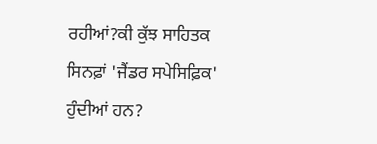ਰਹੀਆਂ?ਕੀ ਕੁੱਝ ਸਾਹਿਤਕ ਸਿਨਫ਼ਾਂ 'ਜੈਂਡਰ ਸਪੇਸਿਫ਼ਿਕ' ਹੁੰਦੀਆਂ ਹਨ?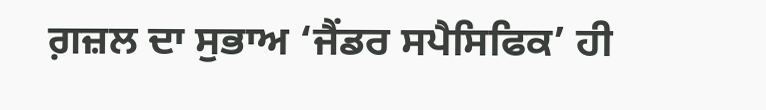ਗ਼ਜ਼ਲ ਦਾ ਸੁਭਾਅ ‘ਜੈਂਡਰ ਸਪੈਸਿਫਿਕ’ ਹੀ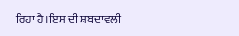ਰਿਹਾ ਹੈ।ਇਸ ਦੀ ਸ਼ਬਦਾਵਲੀ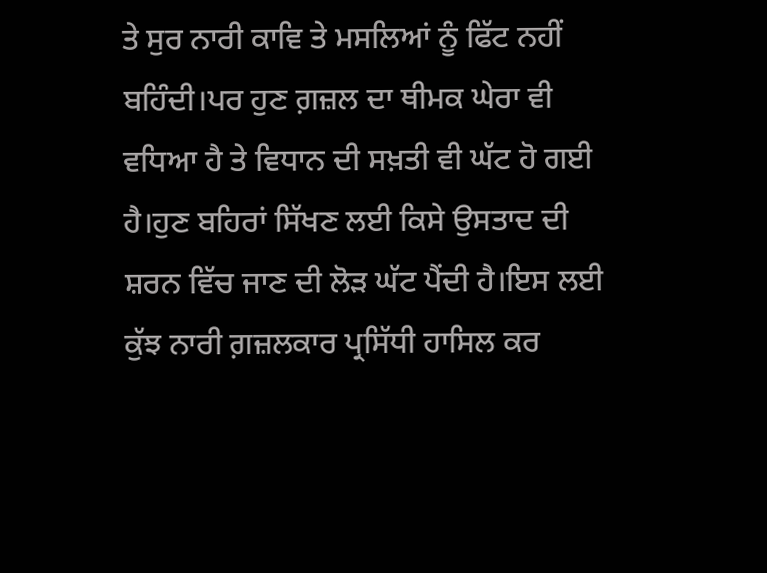ਤੇ ਸੁਰ ਨਾਰੀ ਕਾਵਿ ਤੇ ਮਸਲਿਆਂ ਨੂੰ ਫਿੱਟ ਨਹੀਂ ਬਹਿੰਦੀ।ਪਰ ਹੁਣ ਗ਼ਜ਼ਲ ਦਾ ਥੀਮਕ ਘੇਰਾ ਵੀ ਵਧਿਆ ਹੈ ਤੇ ਵਿਧਾਨ ਦੀ ਸਖ਼ਤੀ ਵੀ ਘੱਟ ਹੋ ਗਈ ਹੈ।ਹੁਣ ਬਹਿਰਾਂ ਸਿੱਖਣ ਲਈ ਕਿਸੇ ਉਸਤਾਦ ਦੀ ਸ਼ਰਨ ਵਿੱਚ ਜਾਣ ਦੀ ਲੋੜ ਘੱਟ ਪੈਂਦੀ ਹੈ।ਇਸ ਲਈ ਕੁੱਝ ਨਾਰੀ ਗ਼ਜ਼ਲਕਾਰ ਪ੍ਰਸਿੱਧੀ ਹਾਸਿਲ ਕਰ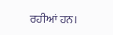ਰਹੀਆਂ ਹਨ।